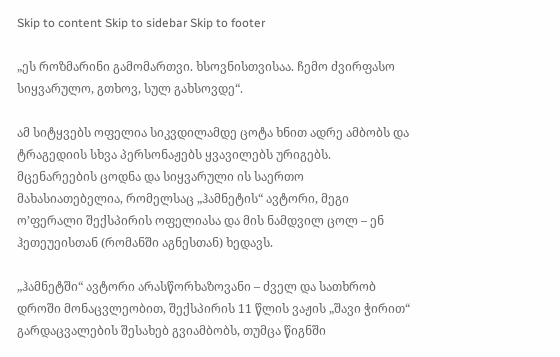Skip to content Skip to sidebar Skip to footer

„ეს როზმარინი გამომართვი. ხსოვნისთვისაა. ჩემო ძვირფასო სიყვარულო, გთხოვ, სულ გახსოვდე“.

ამ სიტყვებს ოფელია სიკვდილამდე ცოტა ხნით ადრე ამბობს და ტრაგედიის სხვა პერსონაჟებს ყვავილებს ურიგებს. მცენარეების ცოდნა და სიყვარული ის საერთო მახასიათებელია, რომელსაც „ჰამნეტის“ ავტორი, მეგი ო’ფერალი შექსპირის ოფელიასა და მის ნამდვილ ცოლ – ენ ჰეთეუეისთან (რომანში აგნესთან) ხედავს.

„ჰამნეტში“ ავტორი არასწორხაზოვანი – ძველ და სათხრობ დროში მონაცვლეობით, შექსპირის 11 წლის ვაჟის „შავი ჭირით“ გარდაცვალების შესახებ გვიამბობს, თუმცა წიგნში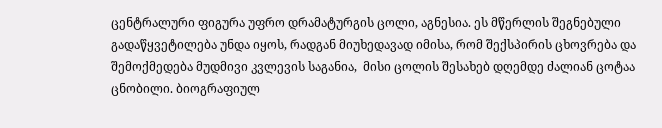ცენტრალური ფიგურა უფრო დრამატურგის ცოლი, აგნესია. ეს მწერლის შეგნებული გადაწყვეტილება უნდა იყოს, რადგან მიუხედავად იმისა, რომ შექსპირის ცხოვრება და შემოქმედება მუდმივი კვლევის საგანია,  მისი ცოლის შესახებ დღემდე ძალიან ცოტაა ცნობილი. ბიოგრაფიულ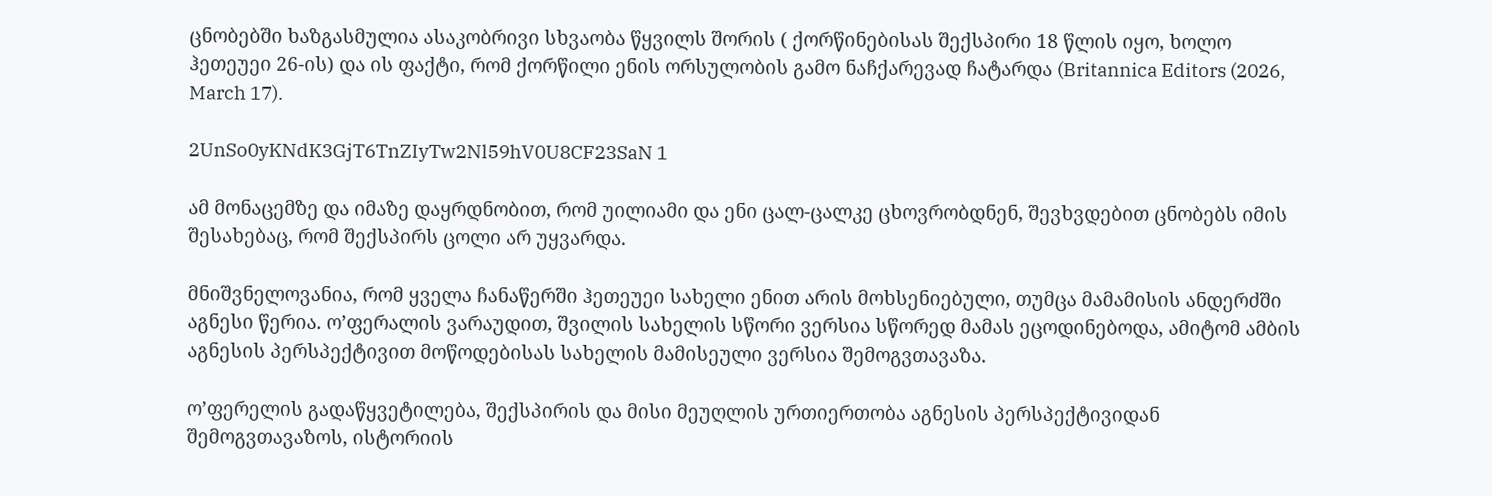ცნობებში ხაზგასმულია ასაკობრივი სხვაობა წყვილს შორის ( ქორწინებისას შექსპირი 18 წლის იყო, ხოლო ჰეთეუეი 26-ის) და ის ფაქტი, რომ ქორწილი ენის ორსულობის გამო ნაჩქარევად ჩატარდა (Britannica Editors (2026, March 17).

2UnSo0yKNdK3GjT6TnZIyTw2Nl59hV0U8CF23SaN 1

ამ მონაცემზე და იმაზე დაყრდნობით, რომ უილიამი და ენი ცალ-ცალკე ცხოვრობდნენ, შევხვდებით ცნობებს იმის შესახებაც, რომ შექსპირს ცოლი არ უყვარდა.

მნიშვნელოვანია, რომ ყველა ჩანაწერში ჰეთეუეი სახელი ენით არის მოხსენიებული, თუმცა მამამისის ანდერძში აგნესი წერია. ო’ფერალის ვარაუდით, შვილის სახელის სწორი ვერსია სწორედ მამას ეცოდინებოდა, ამიტომ ამბის აგნესის პერსპექტივით მოწოდებისას სახელის მამისეული ვერსია შემოგვთავაზა.

ო’ფერელის გადაწყვეტილება, შექსპირის და მისი მეუღლის ურთიერთობა აგნესის პერსპექტივიდან შემოგვთავაზოს, ისტორიის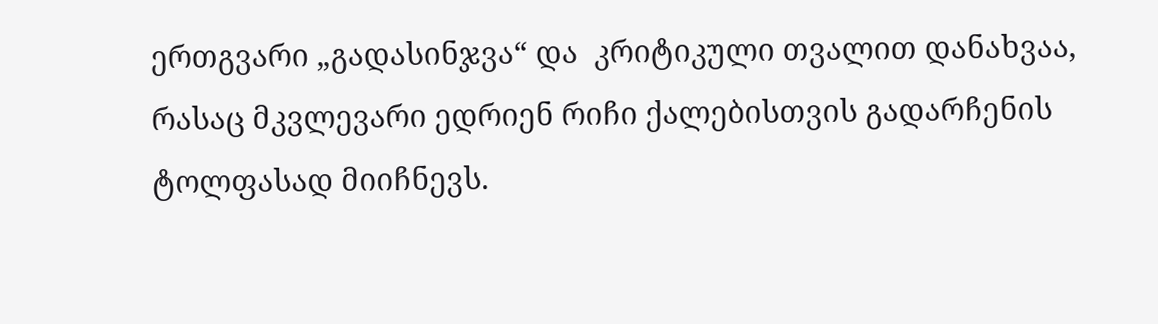ერთგვარი „გადასინჯვა“ და  კრიტიკული თვალით დანახვაა, რასაც მკვლევარი ედრიენ რიჩი ქალებისთვის გადარჩენის ტოლფასად მიიჩნევს.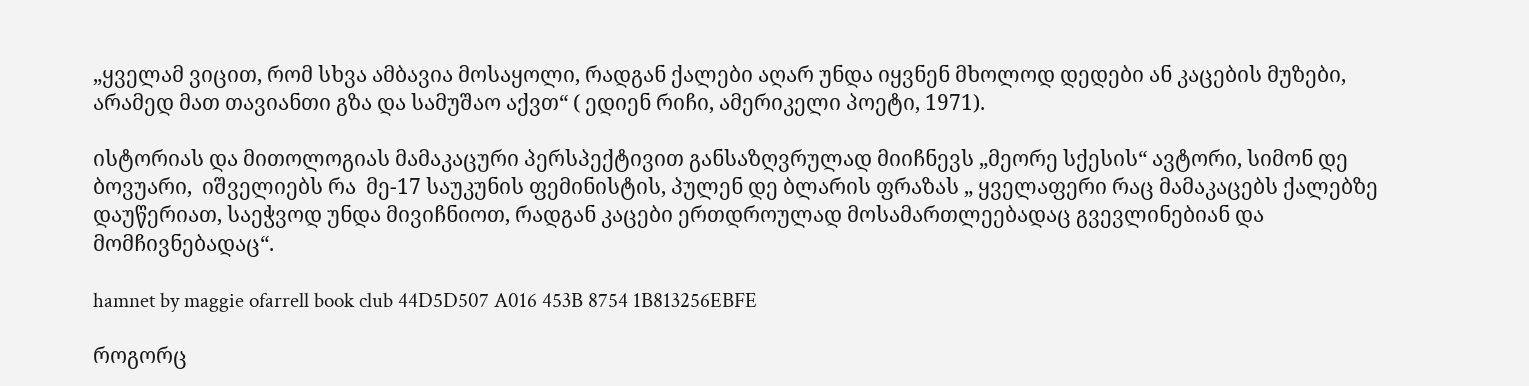„ყველამ ვიცით, რომ სხვა ამბავია მოსაყოლი, რადგან ქალები აღარ უნდა იყვნენ მხოლოდ დედები ან კაცების მუზები, არამედ მათ თავიანთი გზა და სამუშაო აქვთ“ ( ედიენ რიჩი, ამერიკელი პოეტი, 1971).

ისტორიას და მითოლოგიას მამაკაცური პერსპექტივით განსაზღვრულად მიიჩნევს „მეორე სქესის“ ავტორი, სიმონ დე ბოვუარი,  იშველიებს რა  მე-17 საუკუნის ფემინისტის, პულენ დე ბლარის ფრაზას „ ყველაფერი რაც მამაკაცებს ქალებზე დაუწერიათ, საეჭვოდ უნდა მივიჩნიოთ, რადგან კაცები ერთდროულად მოსამართლეებადაც გვევლინებიან და მომჩივნებადაც“.

hamnet by maggie ofarrell book club 44D5D507 A016 453B 8754 1B813256EBFE

როგორც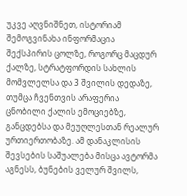უკვე აღვნიშნეთ, ისტორიამ შემოგვინახა ინფორმაცია შექსპირის ცოლზე, როგორც მაცდურ ქალზე, სტრატფორდის სახლის მომვლელსა და 3 შვილის დედაზე, თუმცა ჩვენთვის არაფერია  ცნობილი ქალის ემოციებზე, განცდებსა და მეუღლესთან რეალურ ურთიერთობაზე. ამ დანაკლისის შევსების საშუალება მისცა ავტორმა აგნესს, ბუნების ველურ შვილს,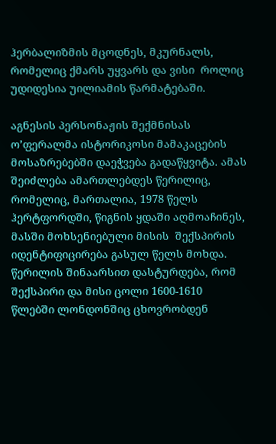ჰერბალიზმის მცოდნეს, მკურნალს, რომელიც ქმარს უყვარს და ვისი  როლიც უდიდესია უილიამის წარმატებაში.

აგნესის პერსონაჟის შექმნისას ო’ფერალმა ისტორიკოსი მამაკაცების მოსაზრებებში დაეჭვება გადაწყვიტა. ამას შეიძლება ამართლებდეს წერილიც, რომელიც, მართალია, 1978 წელს ჰერტფორდში, წიგნის ყდაში აღმოაჩინეს, მასში მოხსენიებული მისის  შექსპირის იდენტიფიცირება გასულ წელს მოხდა. წერილის შინაარსით დასტურდება, რომ შექსპირი და მისი ცოლი 1600-1610 წლებში ლონდონშიც ცხოვრობდენ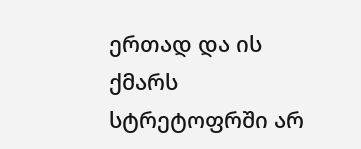ერთად და ის ქმარს სტრეტოფრში არ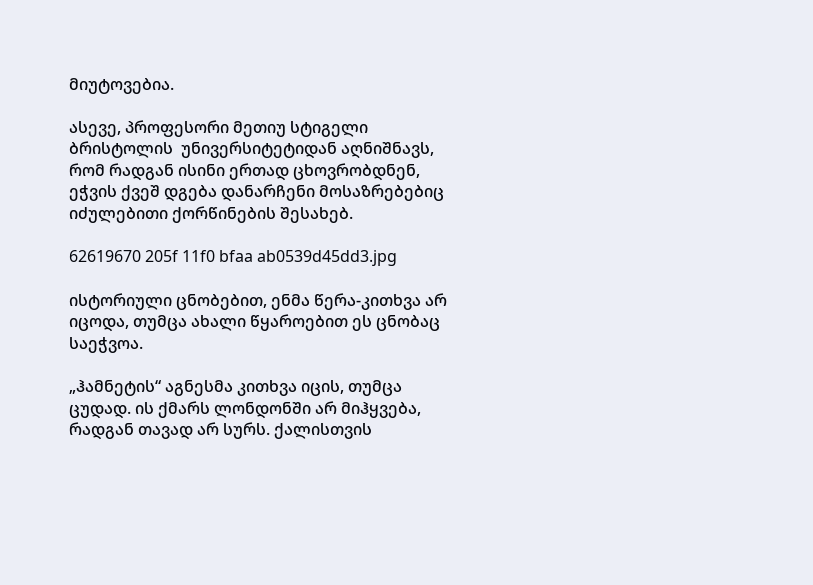მიუტოვებია.

ასევე, პროფესორი მეთიუ სტიგელი ბრისტოლის  უნივერსიტეტიდან აღნიშნავს, რომ რადგან ისინი ერთად ცხოვრობდნენ, ეჭვის ქვეშ დგება დანარჩენი მოსაზრებებიც იძულებითი ქორწინების შესახებ.

62619670 205f 11f0 bfaa ab0539d45dd3.jpg

ისტორიული ცნობებით, ენმა წერა-კითხვა არ იცოდა, თუმცა ახალი წყაროებით ეს ცნობაც საეჭვოა.

„ჰამნეტის“ აგნესმა კითხვა იცის, თუმცა ცუდად. ის ქმარს ლონდონში არ მიჰყვება, რადგან თავად არ სურს. ქალისთვის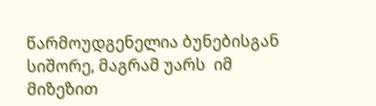წარმოუდგენელია ბუნებისგან სიშორე, მაგრამ უარს  იმ მიზეზით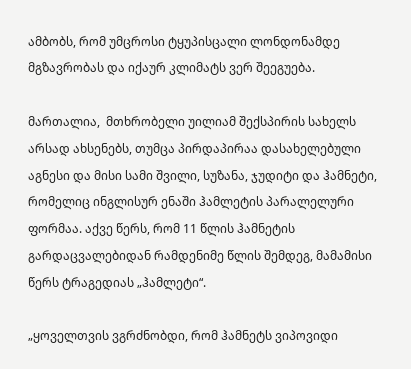ამბობს, რომ უმცროსი ტყუპისცალი ლონდონამდე მგზავრობას და იქაურ კლიმატს ვერ შეეგუება.

მართალია,  მთხრობელი უილიამ შექსპირის სახელს არსად ახსენებს, თუმცა პირდაპირაა დასახელებული აგნესი და მისი სამი შვილი, სუზანა, ჯუდიტი და ჰამნეტი, რომელიც ინგლისურ ენაში ჰამლეტის პარალელური ფორმაა. აქვე წერს, რომ 11 წლის ჰამნეტის გარდაცვალებიდან რამდენიმე წლის შემდეგ, მამამისი წერს ტრაგედიას „ჰამლეტი“.

„ყოველთვის ვგრძნობდი, რომ ჰამნეტს ვიპოვიდი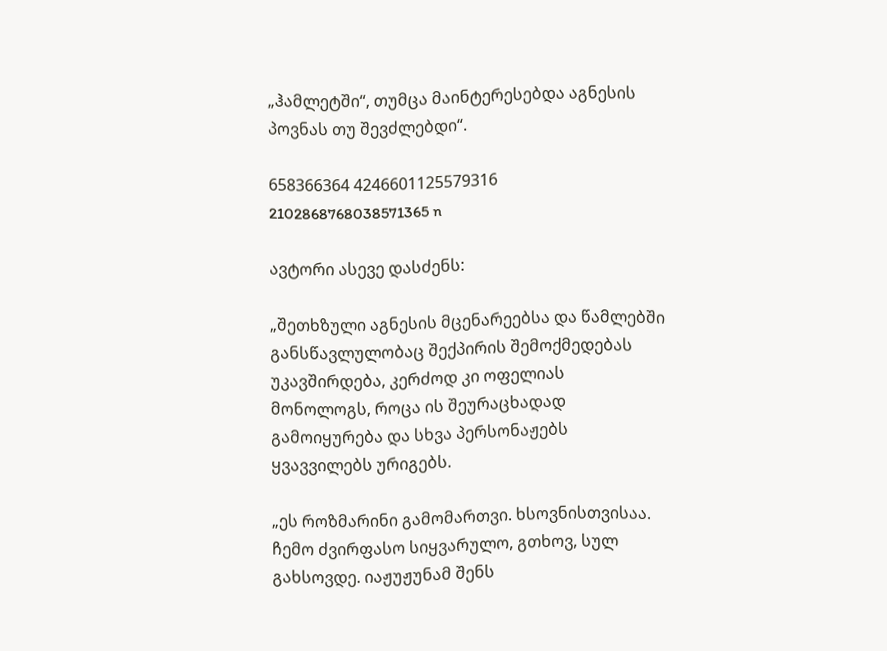„ჰამლეტში“, თუმცა მაინტერესებდა აგნესის პოვნას თუ შევძლებდი“.

658366364 4246601125579316 2102868768038571365 n

ავტორი ასევე დასძენს:

„შეთხზული აგნესის მცენარეებსა და წამლებში განსწავლულობაც შექპირის შემოქმედებას უკავშირდება, კერძოდ კი ოფელიას მონოლოგს, როცა ის შეურაცხადად გამოიყურება და სხვა პერსონაჟებს ყვავვილებს ურიგებს.

„ეს როზმარინი გამომართვი. ხსოვნისთვისაა. ჩემო ძვირფასო სიყვარულო, გთხოვ, სულ გახსოვდე. იაჟუჟუნამ შენს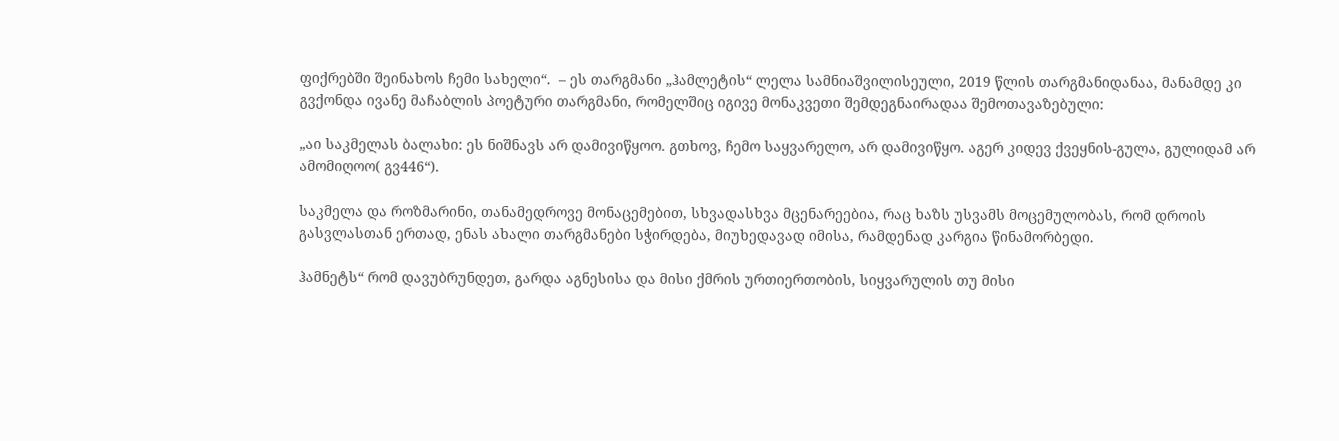ფიქრებში შეინახოს ჩემი სახელი“.  – ეს თარგმანი „ჰამლეტის“ ლელა სამნიაშვილისეული, 2019 წლის თარგმანიდანაა, მანამდე კი გვქონდა ივანე მაჩაბლის პოეტური თარგმანი, რომელშიც იგივე მონაკვეთი შემდეგნაირადაა შემოთავაზებული:

„აი საკმელას ბალახი: ეს ნიშნავს არ დამივიწყოო. გთხოვ, ჩემო საყვარელო, არ დამივიწყო. აგერ კიდევ ქვეყნის-გულა, გულიდამ არ ამომიღოო( გვ446“).

საკმელა და როზმარინი, თანამედროვე მონაცემებით, სხვადასხვა მცენარეებია, რაც ხაზს უსვამს მოცემულობას, რომ დროის გასვლასთან ერთად, ენას ახალი თარგმანები სჭირდება, მიუხედავად იმისა, რამდენად კარგია წინამორბედი.

ჰამნეტს“ რომ დავუბრუნდეთ, გარდა აგნესისა და მისი ქმრის ურთიერთობის, სიყვარულის თუ მისი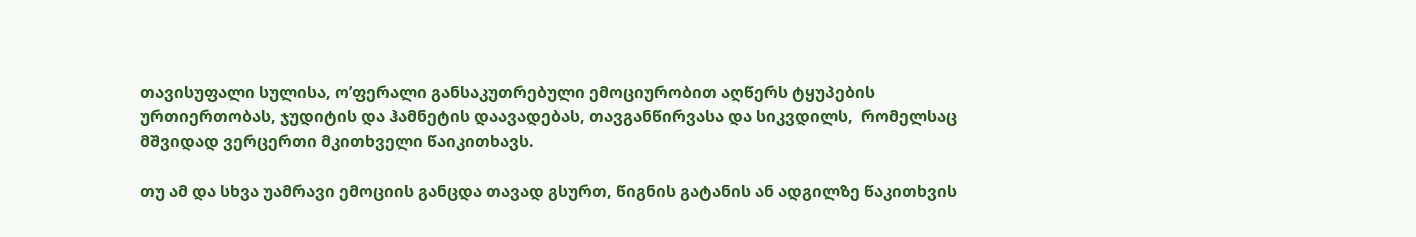თავისუფალი სულისა, ო’ფერალი განსაკუთრებული ემოციურობით აღწერს ტყუპების ურთიერთობას, ჯუდიტის და ჰამნეტის დაავადებას, თავგანწირვასა და სიკვდილს,  რომელსაც მშვიდად ვერცერთი მკითხველი წაიკითხავს.

თუ ამ და სხვა უამრავი ემოციის განცდა თავად გსურთ, წიგნის გატანის ან ადგილზე წაკითხვის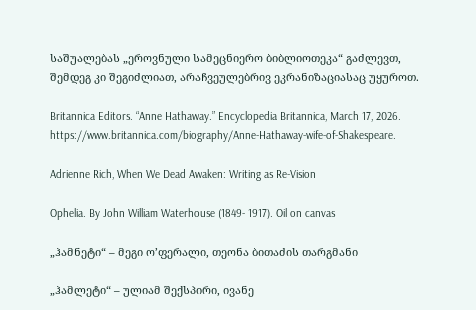საშუალებას „ეროვნული სამეცნიერო ბიბლიოთეკა“ გაძლევთ, შემდეგ კი შეგიძლიათ, არაჩვეულებრივ ეკრანიზაციასაც უყუროთ.

Britannica Editors. “Anne Hathaway.” Encyclopedia Britannica, March 17, 2026. https://www.britannica.com/biography/Anne-Hathaway-wife-of-Shakespeare.

Adrienne Rich, When We Dead Awaken: Writing as Re-Vision

Ophelia. By John William Waterhouse (1849- 1917). Oil on canvas

„ჰამნეტი“ – მეგი ო’ფერალი, თეონა ბითაძის თარგმანი

„ჰამლეტი“ – ულიამ შექსპირი, ივანე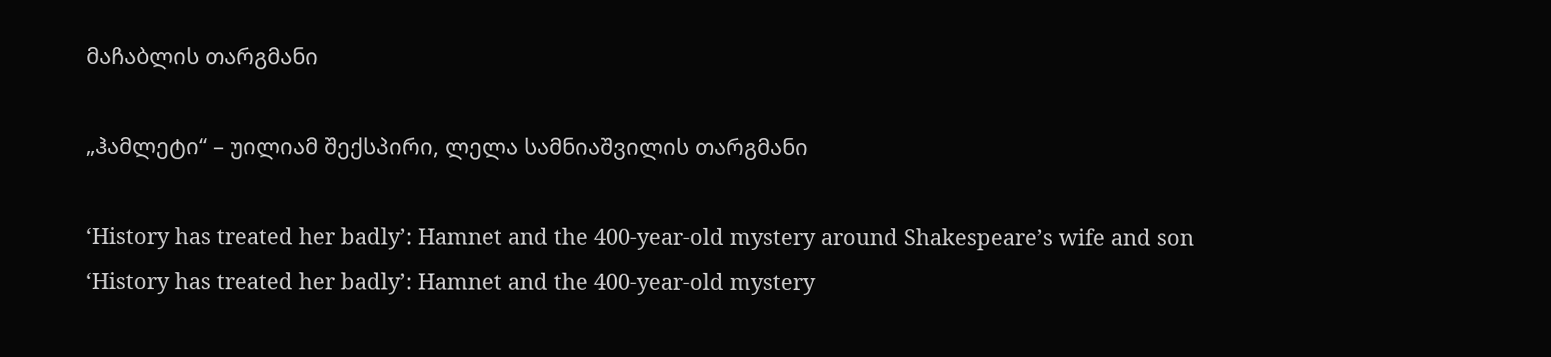მაჩაბლის თარგმანი

„ჰამლეტი“ – უილიამ შექსპირი, ლელა სამნიაშვილის თარგმანი

‘History has treated her badly’: Hamnet and the 400-year-old mystery around Shakespeare’s wife and son
‘History has treated her badly’: Hamnet and the 400-year-old mystery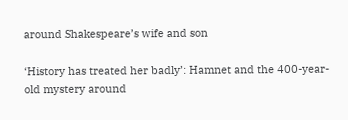around Shakespeare’s wife and son

‘History has treated her badly’: Hamnet and the 400-year-old mystery around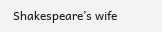Shakespeare’s wife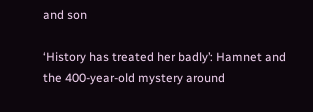and son

‘History has treated her badly’: Hamnet and the 400-year-old mystery around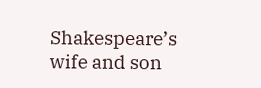Shakespeare’s wife and son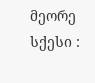მეორე სქესი :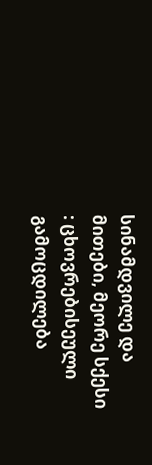სინამდვილე და მითები, მეორე სქესი : ცხოვრებისეული გამოცდილება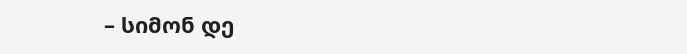– სიმონ დე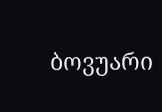ბოვუარი